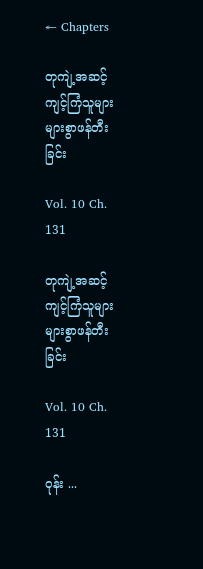← Chapters

တုကျဲ့အဆင့် ကျင့်ကြံသူများ များစွာဖန်တီးခြင်း

Vol. 10 Ch. 131

တုကျဲ့အဆင့် ကျင့်ကြံသူများ များစွာဖန်တီးခြင်း

Vol. 10 Ch. 131

ဝုန်း ...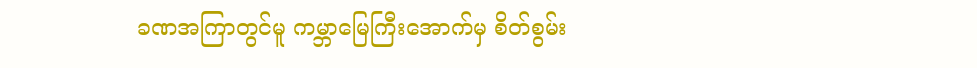ခဏအကြာတွင်မူ ကမ္ဘာမြေကြီးအောက်မှ စိတ်စွမ်း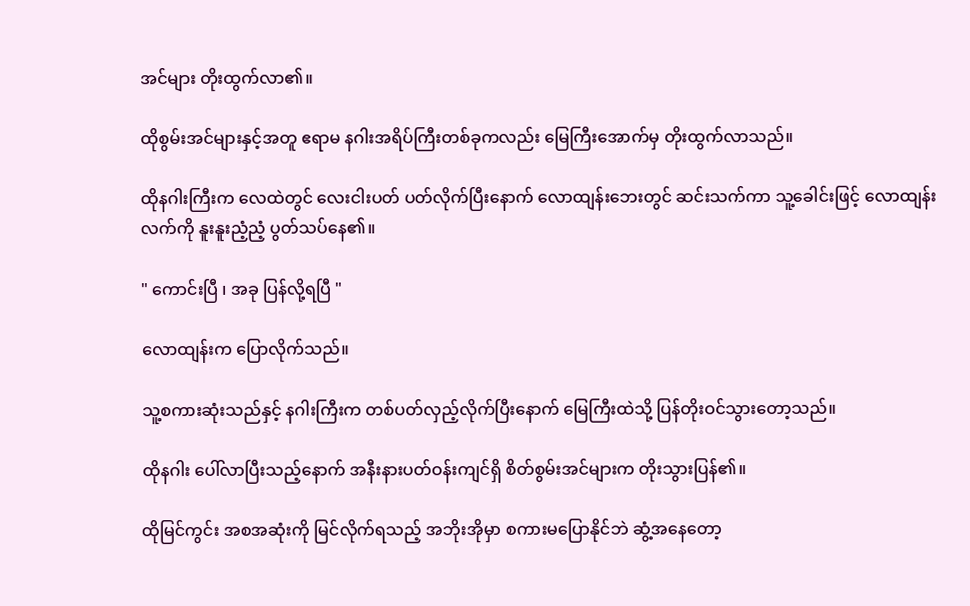အင်များ တိုးထွက်လာ၏။

ထိုစွမ်းအင်များနှင့်အတူ ဧရာမ နဂါးအရိပ်ကြီးတစ်ခုကလည်း မြေကြီးအောက်မှ တိုးထွက်လာသည်။

ထိုနဂါးကြီးက လေထဲတွင် လေးငါးပတ် ပတ်လိုက်ပြီးနောက် လောထျန်းဘေးတွင် ဆင်းသက်ကာ သူ့ခေါင်းဖြင့် လောထျန်းလက်ကို နူးနူးညံ့ညံ့ ပွတ်သပ်နေ၏။

" ကောင်းပြီ ၊ အခု ပြန်လို့ရပြီ "

လောထျန်းက ပြောလိုက်သည်။

သူ့စကားဆုံးသည်နှင့် နဂါးကြီးက တစ်ပတ်လှည့်လိုက်ပြီးနောက် မြေကြီးထဲသို့ ပြန်တိုးဝင်သွားတော့သည်။

ထိုနဂါး ပေါ်လာပြီးသည့်နောက် အနီးနားပတ်ဝန်းကျင်ရှိ စိတ်စွမ်းအင်များက တိုးသွားပြန်၏။

ထိုမြင်ကွင်း အစအဆုံးကို မြင်လိုက်ရသည့် အဘိုးအိုမှာ စကားမပြောနိုင်ဘဲ ဆွံ့အနေတော့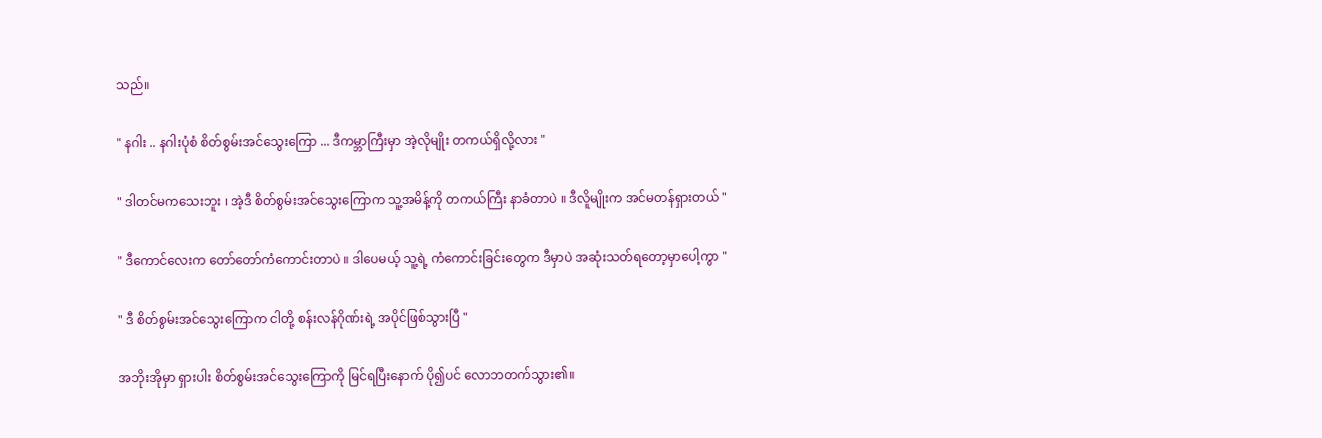သည်။

" နဂါး .. နဂါးပုံစံ စိတ်စွမ်းအင်သွေးကြော ... ဒီကမ္ဘာကြီးမှာ အဲ့လိုမျိုး တကယ်ရှိလို့လား "

" ဒါတင်မကသေးဘူး ၊ အဲ့ဒီ စိတ်စွမ်းအင်သွေးကြောက သူ့အမိန့်ကို တကယ်ကြီး နာခံတာပဲ ။ ဒီလိူမျိုးက အင်မတန်ရှားတယ် "

" ဒီကောင်လေးက တော်တော်ကံကောင်းတာပဲ ။ ဒါပေမယ့် သူ့ရဲ့ ကံကောင်းခြင်းတွေက ဒီမှာပဲ အဆုံးသတ်ရတော့မှာပေါ့ကွာ "

" ဒီ စိတ်စွမ်းအင်သွေးကြောက ငါတို့ စန်းလန်ဂိုဏ်းရဲ့ အပိုင်ဖြစ်သွားပြီ "

အဘိုးအိုမှာ ရှားပါး စိတ်စွမ်းအင်သွေးကြောကို မြင်ရပြီးနောက် ပို၍ပင် လောဘတက်သွား၏။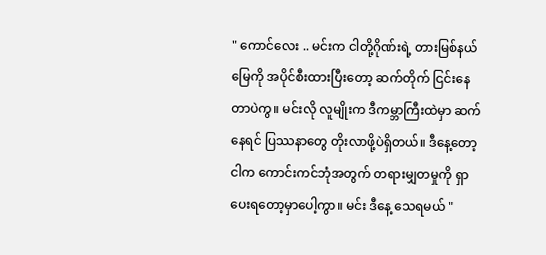" ကောင်လေး .. မင်းက ငါတို့ဂိုဏ်းရဲ့ တားမြစ်နယ်မြေကို အပိုင်စီးထားပြီးတော့ ဆက်တိုက် ငြင်းနေတာပဲကွ။ မင်းလို လူမျိုးက ဒီကမ္ဘာကြီးထဲမှာ ဆက်နေရင် ပြဿနာတွေ တိုးလာဖို့ပဲရှိတယ်။ ဒီနေ့တော့ ငါက ကောင်းကင်ဘုံအတွက် တရားမျှတမှုကို ရှာပေးရတော့မှာပေါ့ကွာ။ မင်း ဒီနေ့ သေရမယ် "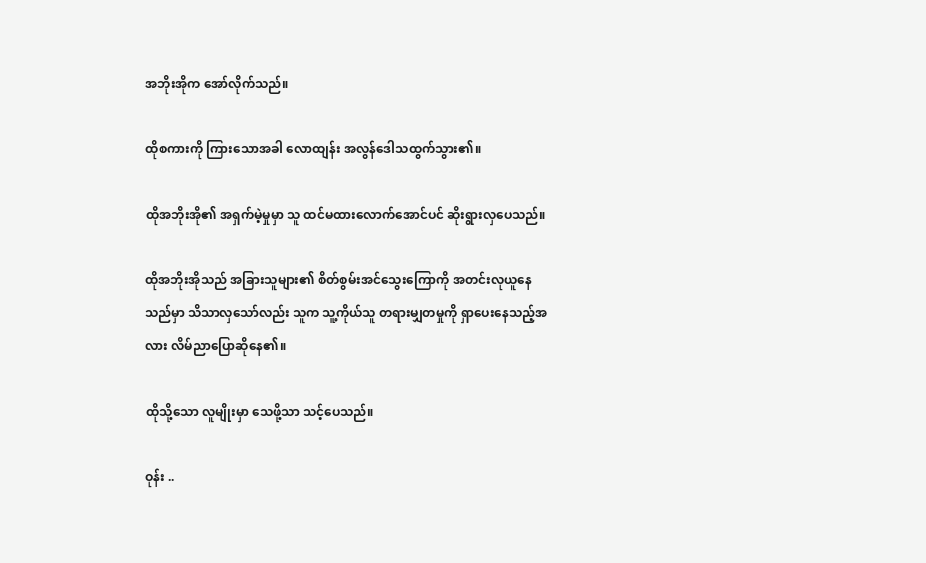အဘိုးအိုက အော်လိုက်သည်။

ထိုစကားကို ကြားသောအခါ လောထျန်း အလွန်ဒေါသထွက်သွား၏။

ထိုအဘိုးအို၏ အရှက်မဲ့မှုမှာ သူ ထင်မထားလောက်အောင်ပင် ဆိုးရွားလှပေသည်။

ထိုအဘိုးအိုသည် အခြားသူများ၏ စိတ်စွမ်းအင်သွေးကြောကို အတင်းလုယူနေသည်မှာ သိသာလှသော်လည်း သူက သူ့ကိုယ်သူ တရားမျှတမှုကို ရှာပေးနေသည့်အလား လိမ်ညာပြောဆိုနေ၏။

ထိုသို့သော လူမျိုးမှာ သေဖို့သာ သင့်ပေသည်။

ဝုန်း ..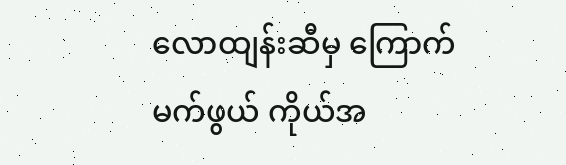လောထျန်းဆီမှ ကြောက်မက်ဖွယ် ကိုယ်အ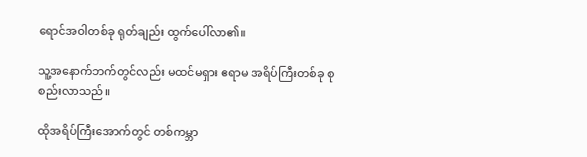ရောင်အဝါတစ်ခု ရုတ်ချည်း ထွက်ပေါ်လာ၏။

သူ့အနောက်ဘက်တွင်လည်း မထင်မရှား ဧရာမ အရိပ်ကြီးတစ်ခု စုစည်းလာသည်။

ထိုအရိပ်ကြီးအောက်တွင် တစ်ကမ္ဘာ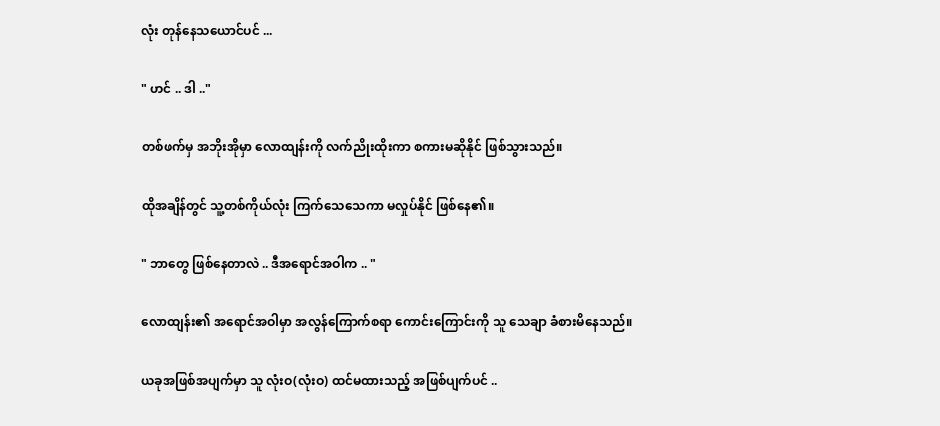လုံး တုန်နေသယောင်ပင် ...

" ဟင် .. ဒါ .."

တစ်ဖက်မှ အဘိုးအိုမှာ လောထျန်းကို လက်ညိုးထိုးကာ စကားမဆိုနိုင် ဖြစ်သွားသည်။

ထိုအချိန်တွင် သူ့တစ်ကိုယ်လုံး ကြက်သေသေကာ မလှုပ်နိုင် ဖြစ်နေ၏။

" ဘာတွေ ဖြစ်နေတာလဲ .. ဒီအရောင်အဝါက .. "

လောထျန်း၏ အရောင်အဝါမှာ အလွန်ကြောက်စရာ ကောင်းကြောင်းကို သူ သေချာ ခံစားမိနေသည်။

ယခုအဖြစ်အပျက်မှာ သူ လုံးဝ(လုံးဝ) ထင်မထားသည့် အဖြစ်ပျက်ပင် ..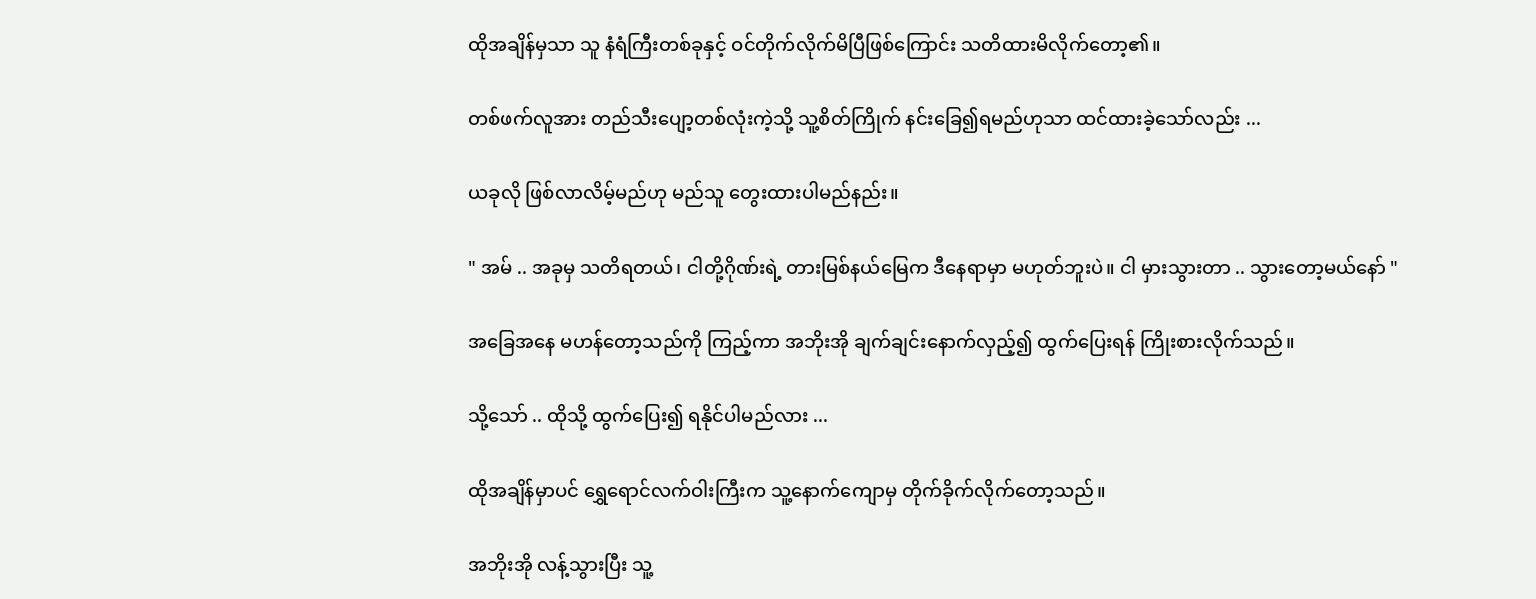ထိုအချိန်မှသာ သူ နံရံကြီးတစ်ခုနှင့် ဝင်တိုက်လိုက်မိပြီဖြစ်ကြောင်း သတိထားမိလိုက်တော့၏။

တစ်ဖက်လူအား တည်သီးပျော့တစ်လုံးကဲ့သို့ သူ့စိတ်ကြိုက် နင်းခြေ၍ရမည်ဟုသာ ထင်ထားခဲ့သော်လည်း ...

ယခုလို ဖြစ်လာလိမ့်မည်ဟု မည်သူ တွေးထားပါမည်နည်း။

" အမ် .. အခုမှ သတိရတယ်၊ ငါတို့ဂိုဏ်းရဲ့ တားမြစ်နယ်မြေက ဒီနေရာမှာ မဟုတ်ဘူးပဲ။ ငါ မှားသွားတာ .. သွားတော့မယ်နော် "

အခြေအနေ မဟန်တော့သည်ကို ကြည့်ကာ အဘိုးအို ချက်ချင်းနောက်လှည့်၍ ထွက်ပြေးရန် ကြိုးစားလိုက်သည်။

သို့သော် .. ထိုသို့ ထွက်ပြေး၍ ရနိုင်ပါမည်လား ...

ထိုအချိန်မှာပင် ရွှေရောင်လက်ဝါးကြီးက သူ့နောက်ကျောမှ တိုက်ခိုက်လိုက်တော့သည်။

အဘိုးအို လန့်သွားပြီး သူ့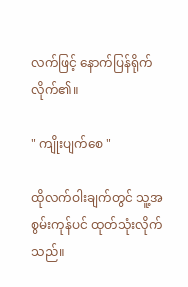လက်ဖြင့် နောက်ပြန်ရိုက်လိုက်၏။

" ကျိုးပျက်စေ "

ထိုလက်ဝါးချက်တွင် သူ့အစွမ်းကုန်ပင် ထုတ်သုံးလိုက်သည်။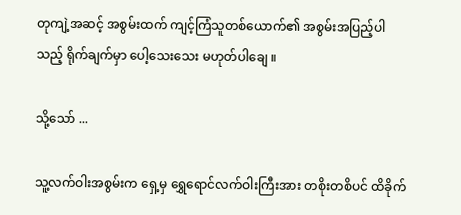တုကျဲ့အဆင့် အစွမ်းထက် ကျင့်ကြံသူတစ်ယောက်၏ အစွမ်းအပြည့်ပါသည့် ရိုက်ချက်မှာ ပေါ့သေးသေး မဟုတ်ပါချေ ။

သို့သော် ...

သူ့လက်ဝါးအစွမ်းက ရှေ့မှ ရွှေရောင်လက်ဝါးကြီးအား တစိုးတစိပင် ထိခိုက်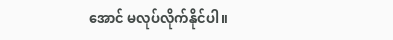အောင် မလုပ်လိုက်နိုင်ပါ။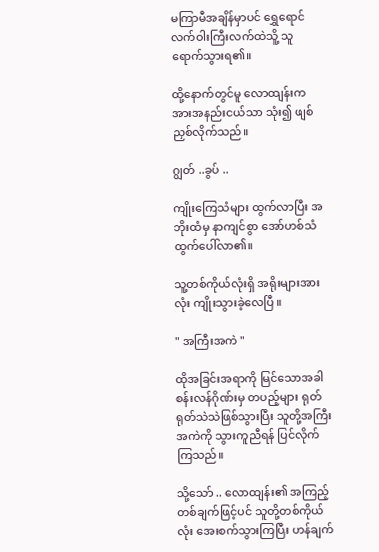မကြာမီအချိန်မှာပင် ရွှေရောင်လက်ဝါးကြီးလက်ထဲသိူ့ သူ ရောက်သွားရ၏။

ထို့နောက်တွင်မူ လောထျန်းက အားအနည်းငယ်သာ သုံး၍ ဖျစ်ညှစ်လိုက်သည်။

ဂျွတ် ..ခွပ် ..

ကျိုးကြေသံများ ထွက်လာပြီး အဘိုးထံမှ နာကျင်စွာ အော်ဟစ်သံ ထွက်ပေါ်လာ၏။

သူ့တစ်ကိုယ်လုံးရှိ အရိုးများအားလုံး ကျိုးသွားခဲ့လေပြီ ။

" အကြီးအကဲ "

ထိုအခြင်းအရာကို မြင်သောအခါ စန်းလန်ဂိုဏ်းမှ တပည့်များ ရုတ်ရုတ်သဲသဲဖြစ်သွားပြီး သူတို့အကြီးအကဲကို သွားကူညီရန် ပြင်လိုက်ကြသည်။

သို့သော် .. လောထျန်း၏ အကြည့်တစ်ချက်ဖြင့်ပင် သူတို့တစ်ကိုယ်လုံး အေးစက်သွားကြပြီး ဟန်ချက်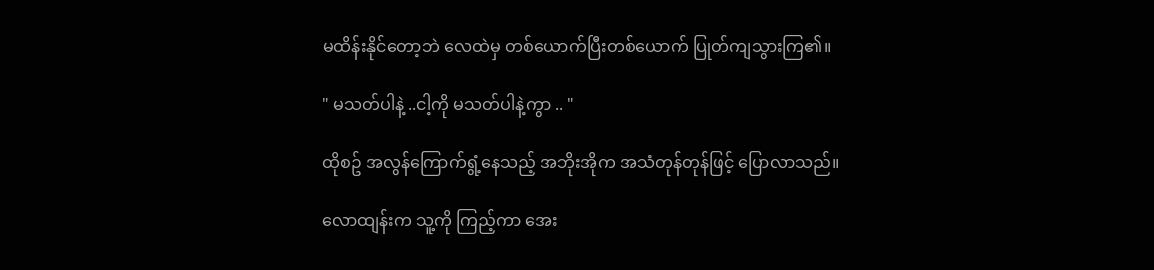မထိန်းနိုင်တော့ဘဲ လေထဲမှ တစ်ယောက်ပြီးတစ်ယောက် ပြုတ်ကျသွားကြ၏။

" မသတ်ပါနဲ့ ..ငါ့ကို မသတ်ပါနဲ့ကွာ .. "

ထိုစဥ် အလွန်ကြောက်ရွံ့နေသည့် အဘိုးအိုက အသံတုန်တုန်ဖြင့် ပြောလာသည်။

လောထျန်းက သူ့ကို ကြည့်ကာ အေး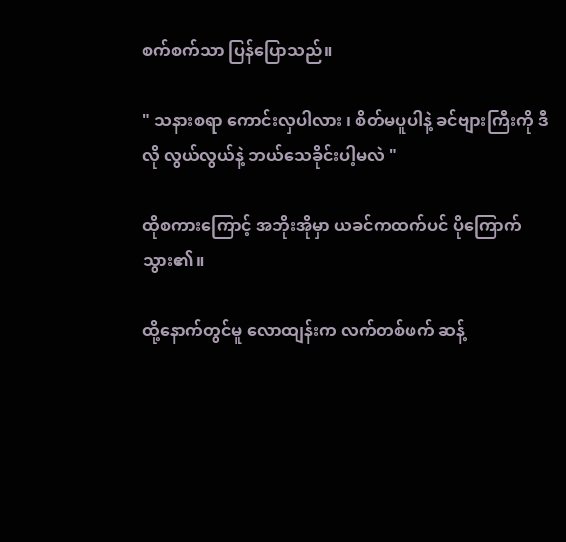စက်စက်သာ ပြန်ပြောသည်။

" သနားစရာ ကောင်းလှပါလား ၊ စိတ်မပူပါနဲ့ ခင်ဗျားကြီးကို ဒီလို လွယ်လွယ်နဲ့ ဘယ်သေခိုင်းပါ့မလဲ "

ထိုစကားကြောင့် အဘိုးအိုမှာ ယခင်ကထက်ပင် ပိုကြောက်သွား၏။

ထို့နောက်တွင်မူ လောထျန်းက လက်တစ်ဖက် ဆန့်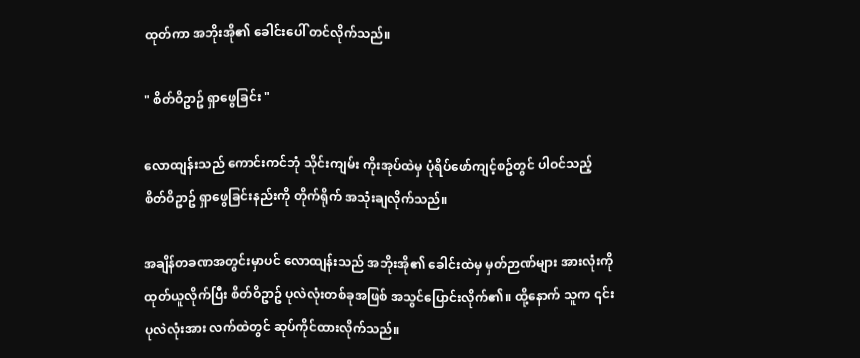ထုတ်ကာ အဘိုးအို၏ ခေါင်းပေါ် တင်လိုက်သည်။

" စိတ်ဝိဥာဥ် ရှာဖွေခြင်း "

လောထျန်းသည် ကောင်းကင်ဘုံ သိုင်းကျမ်း ကိုးအုပ်ထဲမှ ပုံရိပ်ဖော်ကျင့်စဥ်တွင် ပါဝင်သည့် စိတ်ဝိဥာဥ် ရှာဖွေခြင်းနည်းကို တိုက်ရိုက် အသုံးချလိုက်သည်။

အချိန်တခဏအတွင်းမှာပင် လောထျန်းသည် အဘိုးအို၏ ခေါင်းထဲမှ မှတ်ဉာဏ်များ အားလုံးကို ထုတ်ယူလိုက်ပြီး စိတ်ဝိဥာဥ် ပုလဲလုံးတစ်ခုအဖြစ် အသွင်ပြောင်းလိုက်၏။ ထို့နောက် သူက ၎င်းပုလဲလုံးအား လက်ထဲတွင် ဆုပ်ကိုင်ထားလိုက်သည်။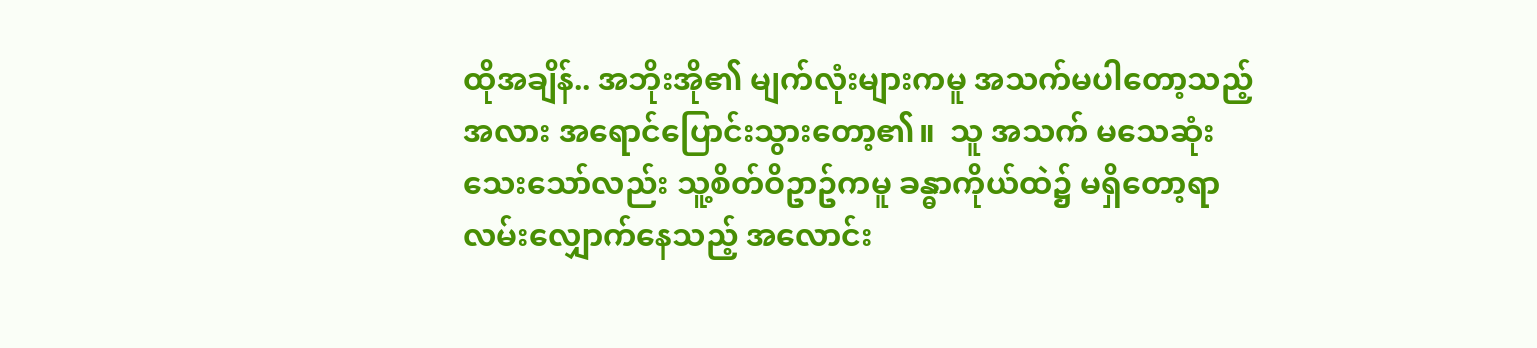ထိုအချိန်.. အဘိုးအို၏ မျက်လုံးများကမူ အသက်မပါတော့သည့်အလား အရောင်ပြောင်းသွားတော့၏။  သူ အသက် မသေဆုံးသေးသော်လည်း သူ့စိတ်ဝိဥာဥ်ကမူ ခန္ဓာကိုယ်ထဲ၌ မရှိတော့ရာ လမ်းလျှောက်နေသည့် အလောင်း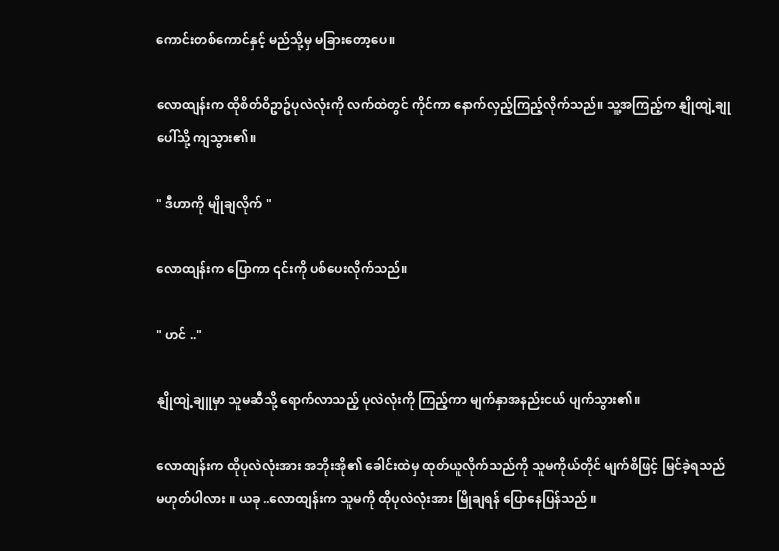ကောင်းတစ်ကောင်နှင့် မည်သို့မှ မခြားတော့ပေ။

လောထျန်းက ထိုစိတ်ဝိဥာဥ်ပုလဲလုံးကို လက်ထဲတွင် ကိုင်ကာ နောက်လှည့်ကြည့်လိုက်သည်။ သူ့အကြည့်က နျိုထျဲ့ချုပေါ်သို့ ကျသွား၏။

" ဒီဟာကို မျိုချလိုက် "

လောထျန်းက ပြောကာ ၎င်းကို ပစ်ပေးလိုက်သည်။

" ဟင် .."

နျိုထျဲ့ချူမှာ သူမဆီသို့ ရောက်လာသည့် ပုလဲလုံးကို ကြည့်ကာ မျက်နှာအနည်းငယ် ပျက်သွား၏။

လောထျန်းက ထိုပုလဲလုံးအား အဘိုးအို၏ ခေါင်းထဲမှ ထုတ်ယူလိုက်သည်ကို သူမကိုယ်တိုင် မျက်စိဖြင့် မြင်ခဲ့ရသည် မဟုတ်ပါလား ။ ယခု ..လောထျန်းက သူမကို ထိုပုလဲလုံးအား မြိုချရန် ပြောနေပြန်သည် ။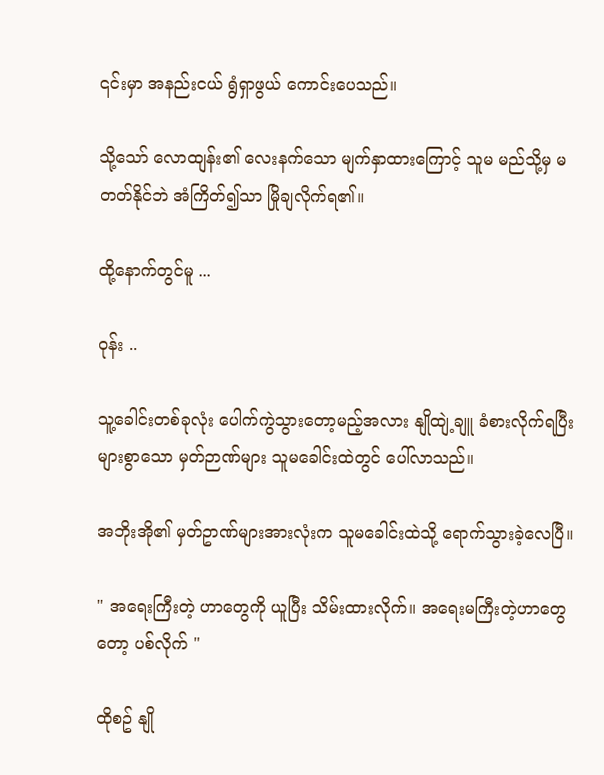၎င်းမှာ အနည်းငယ် ရွံရှာဖွယ် ကောင်းပေသည်။

သို့သော် လောထျန်း၏ လေးနက်သော မျက်နှာထားကြောင့် သူမ မည်သို့မှ မတတ်နိုင်ဘဲ အံကြိတ်၍သာ မြိုချလိုက်ရ၏။

ထို့နောက်တွင်မူ ...

ဝုန်း ..

သူ့ခေါင်းတစ်ခုလုံး ပေါက်ကွဲသွားတော့မည့်အလား နျိုထျဲ့ချူ ခံစားလိုက်ရပြီး များစွာသော မှတ်ဉာဏ်များ သူမခေါင်းထဲတွင် ပေါ်လာသည်။

အဘိုးအို၏ မှတ်ဥာဏ်များအားလုံးက သူမခေါင်းထဲသို့ ရောက်သွားခဲ့လေပြီ။

" အရေးကြီးတဲ့ ဟာတွေကို ယူပြီး သိမ်းထားလိုက်။ အရေးမကြီးတဲ့ဟာတွေတော့ ပစ်လိုက် "

ထိုစဥ် နျို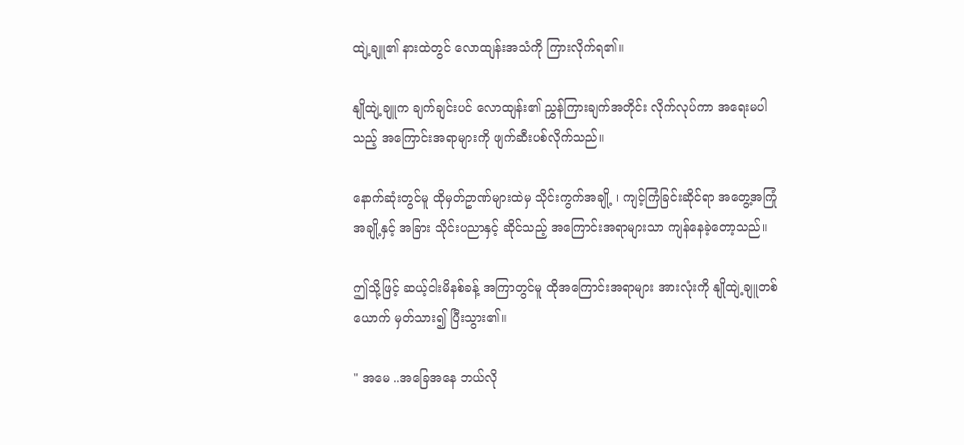ထျဲ့ချူ၏ နားထဲတွင် လောထျန်းအသံကို ကြားလိုက်ရ၏။

နျိုထျဲ့ချူက ချက်ချင်းပင် လောထျန်း၏ ညွှန်ကြားချက်အတိုင်း လိုက်လုပ်ကာ အရေးမပါသည့် အကြောင်းအရာများကို ဖျက်ဆီးပစ်လိုက်သည်။

နောက်ဆုံးတွင်မူ ထိုမှတ်ဥာဏ်များထဲမှ သိုင်းကွက်အချို့ ၊ ကျင့်ကြံခြင်းဆိုင်ရာ အတွေ့အကြုံအချို့နှင့် အခြား သိုင်းပညာနှင့် ဆိုင်သည့် အကြောင်းအရာများသာ ကျန်နေခဲ့တော့သည်။

ဤသို့ဖြင့် ဆယ့်ငါးမိနစ်ခန့် အကြာတွင်မူ ထိုအကြောင်းအရာများ အားလုံးကို နျိုထျဲ့ချူတစ်ယောက် မှတ်သား၍ ပြီးသွား၏။

" အမေ ..အခြေအနေ ဘယ်လို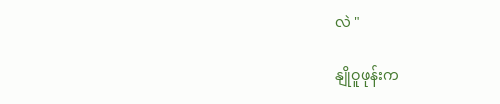လဲ "

နျိုဝူဖုန်းက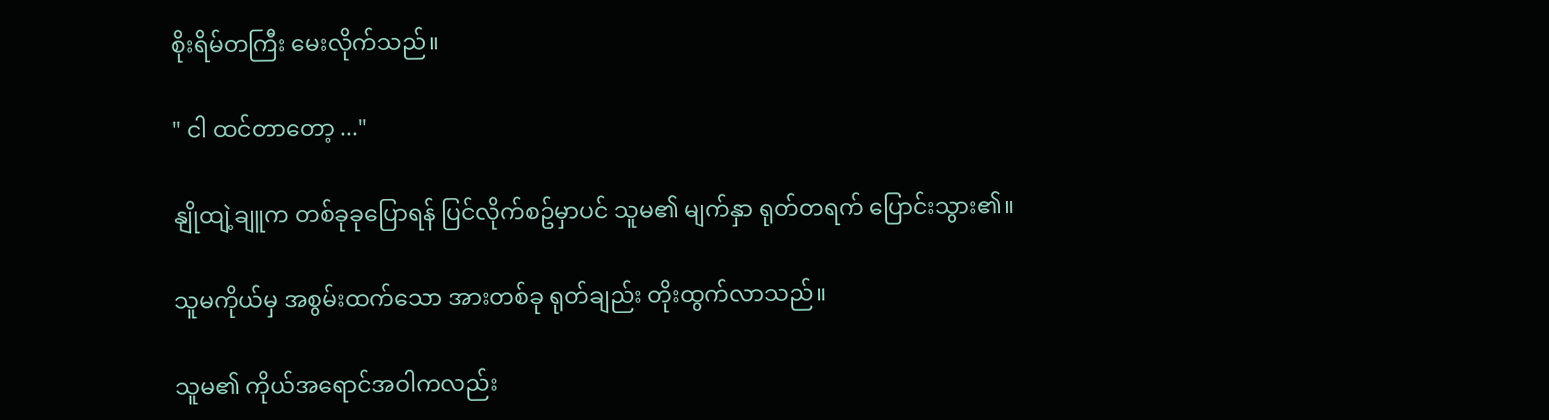စိုးရိမ်တကြီး မေးလိုက်သည်။

" ငါ ထင်တာတော့ ..."

နျိုထျဲ့ချူက တစ်ခုခုပြောရန် ပြင်လိုက်စဥ်မှာပင် သူမ၏ မျက်နှာ ရုတ်တရက် ပြောင်းသွား၏။

သူမကိုယ်မှ အစွမ်းထက်သော အားတစ်ခု ရုတ်ချည်း တိုးထွက်လာသည်။

သူမ၏ ကိုယ်အရောင်အဝါကလည်း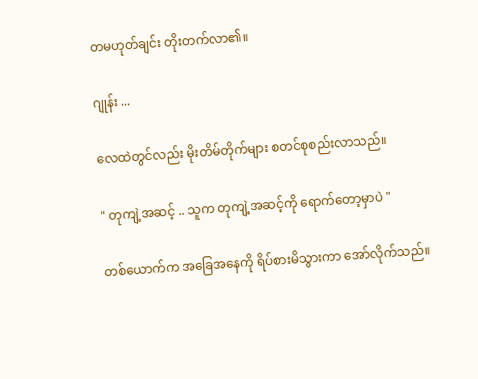တမဟုတ်ချင်း တိုးတက်လာ၏။

ဂျုန်း ...

လေထဲတွင်လည်း မိုးတိမ်တိုက်များ စတင်စုစည်းလာသည်။

" တုကျဲ့အဆင့် .. သူက တုကျဲ့အဆင့်ကို ရောက်တော့မှာပဲ "

တစ်ယောက်က အခြေအနေကို ရိပ်စားမိသွားကာ အော်လိုက်သည်။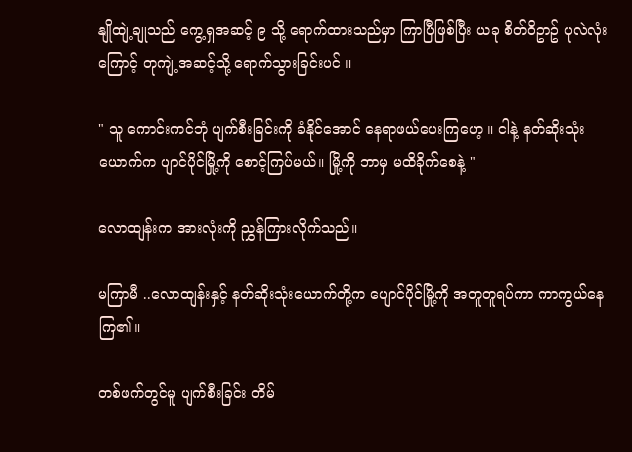နျိုထျဲ့ချုသည် ကွေ့ရှအဆင့် ၉ သို့ ရောက်ထားသည်မှာ ကြာပြီဖြစ်ပြီး ယခု စိတ်ဝိဥာဥ် ပုလဲလုံးကြောင့် တုကျဲ့အဆင့်သို့ ရောက်သွားခြင်းပင် ။

" သူ ကောင်းကင်ဘုံ ပျက်စီးခြင်းကို ခံနိုင်အောင် နေရာဖယ်ပေးကြဟေ့ ။ ငါနဲ့ နတ်ဆိုးသုံးယောက်က ပျာင်ပိုင်မြို့ကို စောင့်ကြပ်မယ်။ မြို့ကို ဘာမှ မထိခိုက်စေနဲ့ "

လောထျန်းက အားလုံးကို ညွှန်ကြားလိုက်သည်။

မကြာမီ ..လောထျန်းနှင့် နတ်ဆိုးသုံးယောက်တို့က ပျောင်ပိုင်မြို့ကို အတူတူရပ်ကာ ကာကွယ်နေကြ၏။

တစ်ဖက်တွင်မူ ပျက်စီးခြင်း တိမ်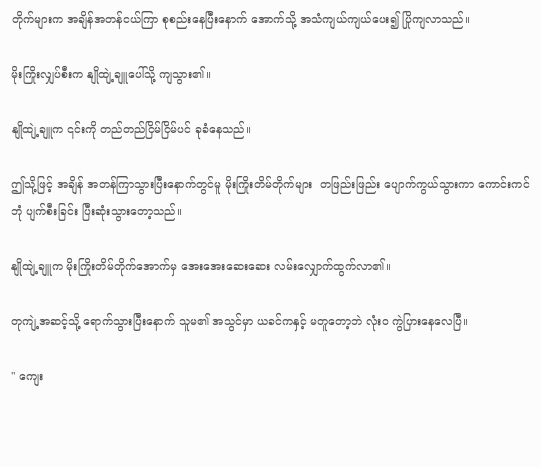တိုက်များက အချိန်အတန်ငယ်ကြာ စုစည်းနေပြီးနောက် အောက်သို့ အသံကျယ်ကျယ်ပေး၍ ပြိုကျလာသည်။

မိုးကြိုးလျှပ်စီးက နျိုထျဲ့ချူပေါ်သို့ ကျသွား၏။

နျိုထျဲ့ချူက ၎င်းကို တည်တည်ငြိမ်ငြိမ်ပင် ခုခံနေသည်။

ဤသို့ဖြင့် အချိန် အတန်ကြာသွားပြီးနောက်တွင်မူ မိုးကြိုးတိမ်တိုက်များ  တဖြည်းဖြည်း ပျောက်ကွယ်သွားကာ ကောင်းကင်ဘုံ ပျက်စီးခြင်း ပြီးဆုံးသွားတော့သည်။

နျိုထျဲ့ချူက မိုးကြိုးတိမ်တိုက်အောက်မှ အေးအေးဆေးဆေး လမ်းလျှောက်ထွက်လာ၏။

တုကျဲ့အဆင့်သို့ ရောက်သွားပြီးနောက် သူမ၏ အသွင်မှာ ယခင်ကနှင့် မတူတော့ဘဲ လုံးဝ ကွဲပြားနေလေပြီ။

" ကျေး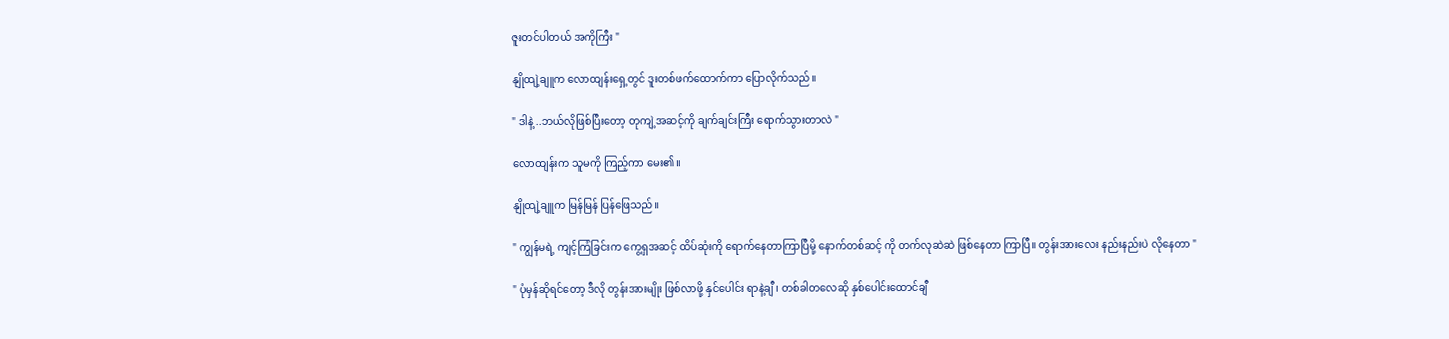ဇူးတင်ပါတယ် အကိုကြီး "

နျိုထျဲ့ချူက လောထျန်းရှေ့တွင် ဒူးတစ်ဖက်ထောက်ကာ ပြောလိုက်သည်။

" ဒါနဲ့ ..ဘယ်လိုဖြစ်ပြီးတော့ တုကျဲ့အဆင့်ကို ချက်ချင်းကြီး ရောက်သွားတာလဲ "

လောထျန်းက သူမကို ကြည့်ကာ မေး၏။

နျိုထျဲ့ချူက မြန်မြန် ပြန်ဖြေသည်။

" ကျွန်မရဲ့ ကျင့်ကြံခြင်းက ကွေ့ရှအဆင့် ထိပ်ဆုံးကို ရောက်နေတာကြာပြီမို့ နောက်တစ်ဆင့် ကို တက်လုဆဲဆဲ ဖြစ်နေတာ ကြာပြီ။ တွန်းအားလေး နည်းနည်းပဲ လိုနေတာ "

" ပုံမှန်ဆိုရင်တော့ ဒီလို တွန်းအားမျိုး ဖြစ်လာဖို့ နှင်ပေါင်း ရာနဲ့ချီ ၊ တစ်ခါတလေဆို နှစ်ပေါင်းထောင်ချီ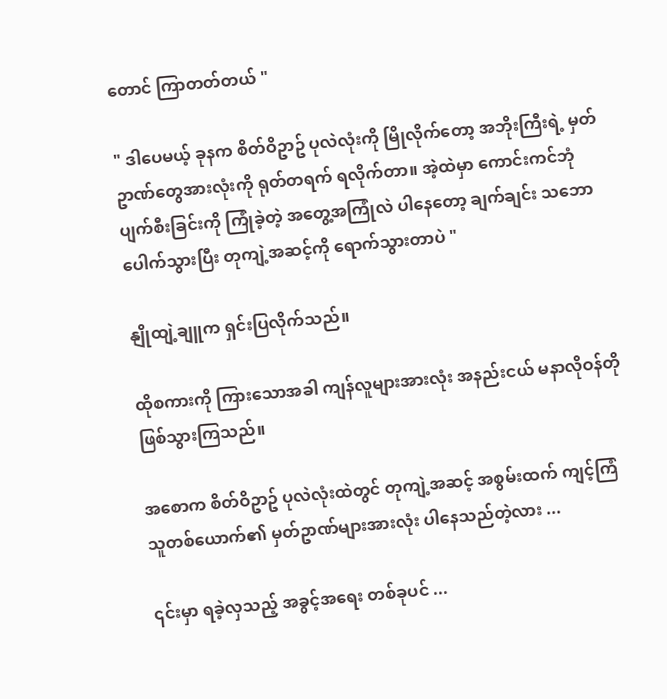တောင် ကြာတတ်တယ် "

" ဒါပေမယ့် ခုနက စိတ်ဝိဥာဥ် ပုလဲလုံးကို မြိုလိုက်တော့ အဘိုးကြီးရဲ့ မှတ်ဥာဏ်တွေအားလုံးကို ရုတ်တရက် ရလိုက်တာ။ အဲ့ထဲမှာ ကောင်းကင်ဘုံ ပျက်စီးခြင်းကို ကြုံခဲ့တဲ့ အတွေ့အကြုံလဲ ပါနေတော့ ချက်ချင်း သဘောပေါက်သွားပြီး တုကျဲ့အဆင့်ကို ရောက်သွားတာပဲ "

နျိုထျဲ့ချူက ရှင်းပြလိုက်သည်။

ထိုစကားကို ကြားသောအခါ ကျန်လူများအားလုံး အနည်းငယ် မနာလိုဝန်တို ဖြစ်သွားကြသည်။

အစောက စိတ်ဝိဥာဥ် ပုလဲလုံးထဲတွင် တုကျဲ့အဆင့် အစွမ်းထက် ကျင့်ကြံသူတစ်ယောက်၏ မှတ်ဥာဏ်များအားလုံး ပါနေသည်တဲ့လား ...

၎င်းမှာ ရခဲ့လှသည့် အခွင့်အရေး တစ်ခုပင် ...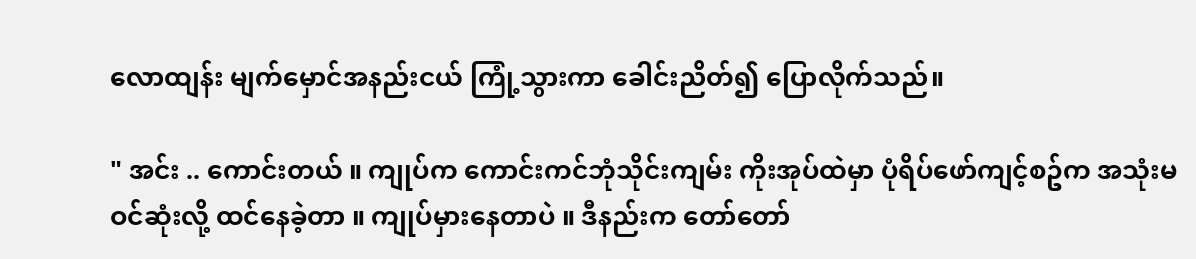လောထျန်း မျက်မှောင်အနည်းငယ် ကြုံ့သွားကာ ခေါင်းညိတ်၍ ပြောလိုက်သည်။

" အင်း .. ကောင်းတယ် ။ ကျုပ်က ကောင်းကင်ဘုံသိုင်းကျမ်း ကိုးအုပ်ထဲမှာ ပုံရိပ်ဖော်ကျင့်စဥ်က အသုံးမဝင်ဆုံးလို့ ထင်နေခဲ့တာ ။ ကျုပ်မှားနေတာပဲ ။ ဒီနည်းက တော်တော်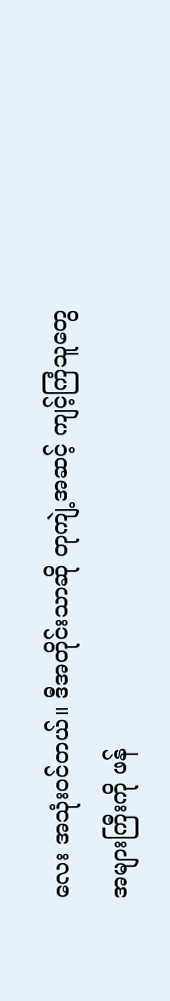လေး အသုံးဝင်တယ်။ ဒီအတိုင်းသာဆို တုကျဲ့အဆင့် ကျင့်ကြံသူတွေ အများကြီးကို ဖန်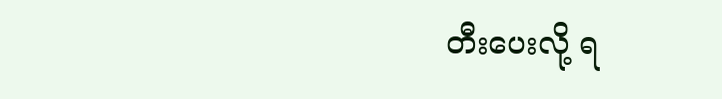တီးပေးလို့ ရ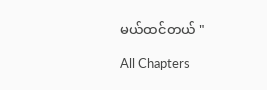မယ်ထင်တယ် "

All Chapters